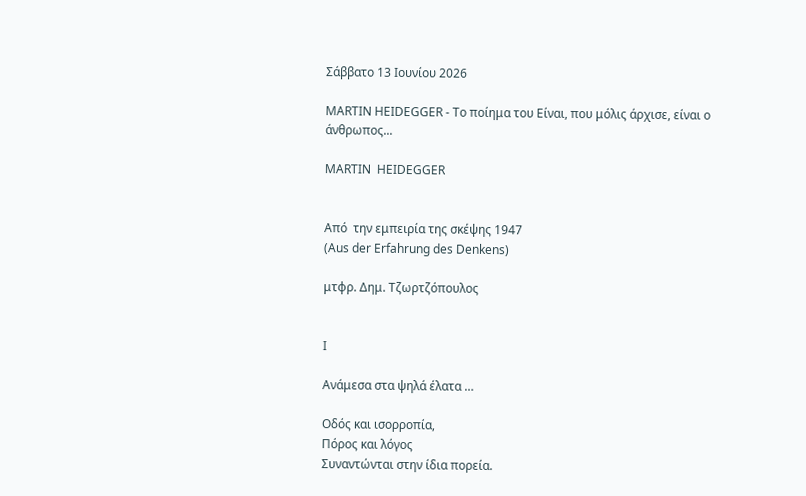Σάββατο 13 Ιουνίου 2026

MARTIN HEIDEGGER - Το ποίημα του Είναι, που μόλις άρχισε, είναι ο άνθρωπος...

MARTIN  HEIDEGGER


Από  την εμπειρία της σκέψης 1947
(Aus der Erfahrung des Denkens)

μτφρ. Δημ. Τζωρτζόπουλος


Ι

Ανάμεσα στα ψηλά έλατα …

Οδός και ισορροπία,
Πόρος και λόγος
Συναντώνται στην ίδια πορεία.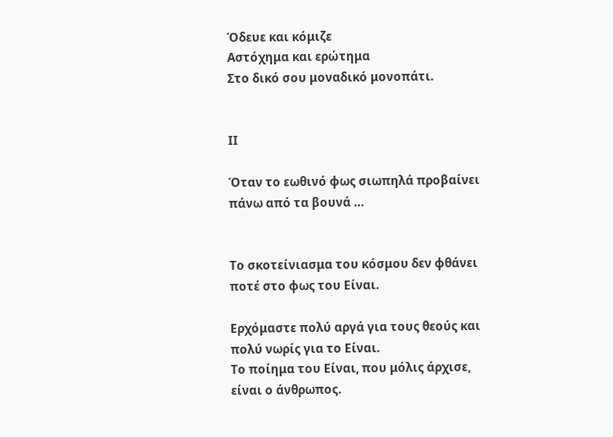Όδευε και κόμιζε
Αστόχημα και ερώτημα
Στο δικό σου μοναδικό μονοπάτι.


ΙΙ

Όταν το εωθινό φως σιωπηλά προβαίνει πάνω από τα βουνά …


Το σκοτείνιασμα του κόσμου δεν φθάνει ποτέ στο φως του Είναι.

Ερχόμαστε πολύ αργά για τους θεούς και πολύ νωρίς για το Είναι.
Το ποίημα του Είναι, που μόλις άρχισε, είναι ο άνθρωπος.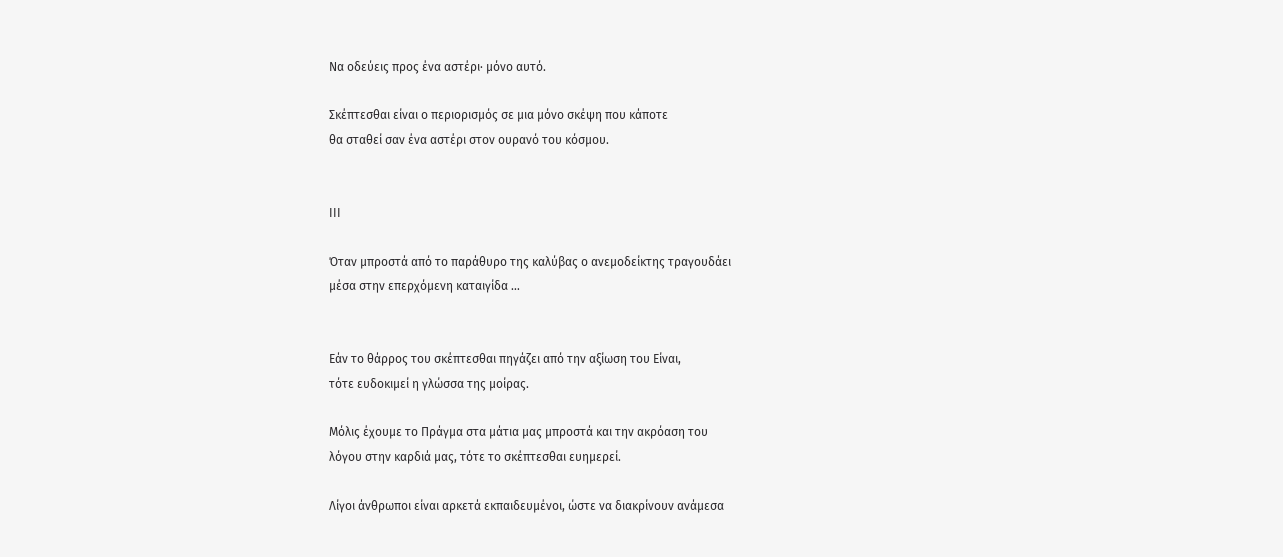Να οδεύεις προς ένα αστέρι· μόνο αυτό.

Σκέπτεσθαι είναι ο περιορισμός σε μια μόνο σκέψη που κάποτε
θα σταθεί σαν ένα αστέρι στον ουρανό του κόσμου.


ΙΙΙ

Όταν μπροστά από το παράθυρο της καλύβας ο ανεμοδείκτης τραγουδάει
μέσα στην επερχόμενη καταιγίδα …


Εάν το θάρρος του σκέπτεσθαι πηγάζει από την αξίωση του Είναι,
τότε ευδοκιμεί η γλώσσα της μοίρας.

Μόλις έχουμε το Πράγμα στα μάτια μας μπροστά και την ακρόαση του
λόγου στην καρδιά μας, τότε το σκέπτεσθαι ευημερεί.

Λίγοι άνθρωποι είναι αρκετά εκπαιδευμένοι, ώστε να διακρίνουν ανάμεσα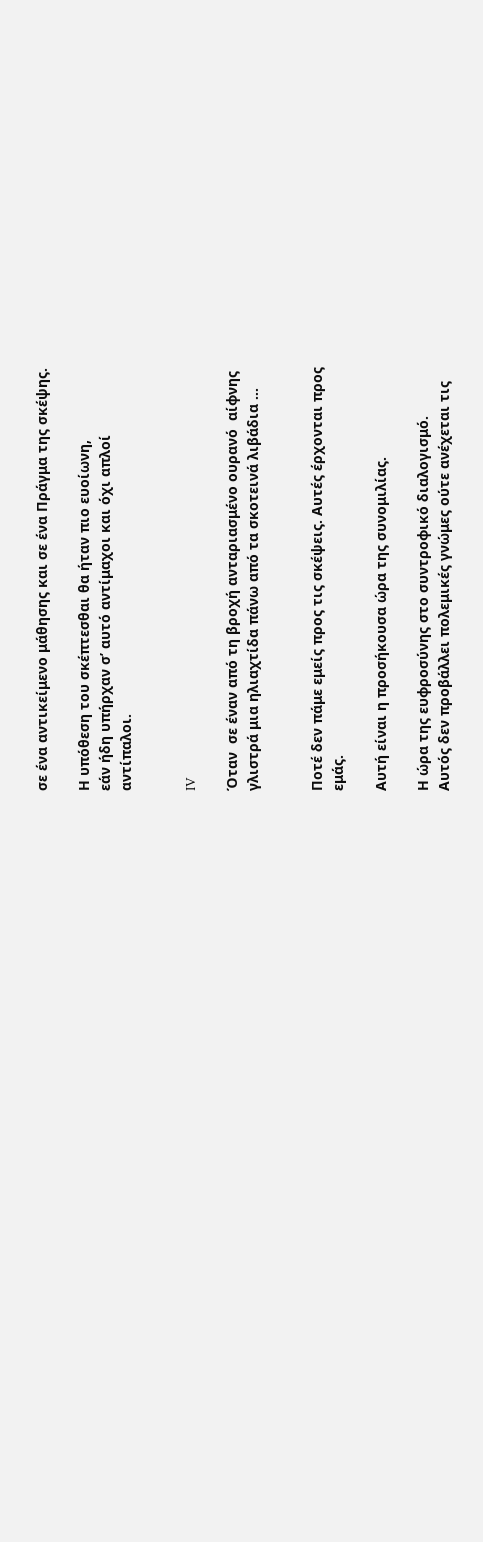σε ένα αντικείμενο μάθησης και σε ένα Πράγμα της σκέψης.

Η υπόθεση του σκέπτεσθαι θα ήταν πιο ευοίωνη,
εάν ήδη υπήρχαν σ’ αυτό αντίμαχοι και όχι απλοί
αντίπαλοι.


IV

Όταν  σε έναν από τη βροχή ανταριασμένο ουρανό  αίφνης
γλιστρά μια ηλιαχτίδα πάνω από τα σκοτεινά λιβάδια …


Ποτέ δεν πάμε εμείς προς τις σκέψεις. Αυτές έρχονται προς
εμάς.

Αυτή είναι η προσήκουσα ώρα της συνομιλίας.

Η ώρα της ευφροσύνης στο συντροφικό διαλογισμό.
Αυτός δεν προβάλλει πολεμικές γνώμες ούτε ανέχεται τις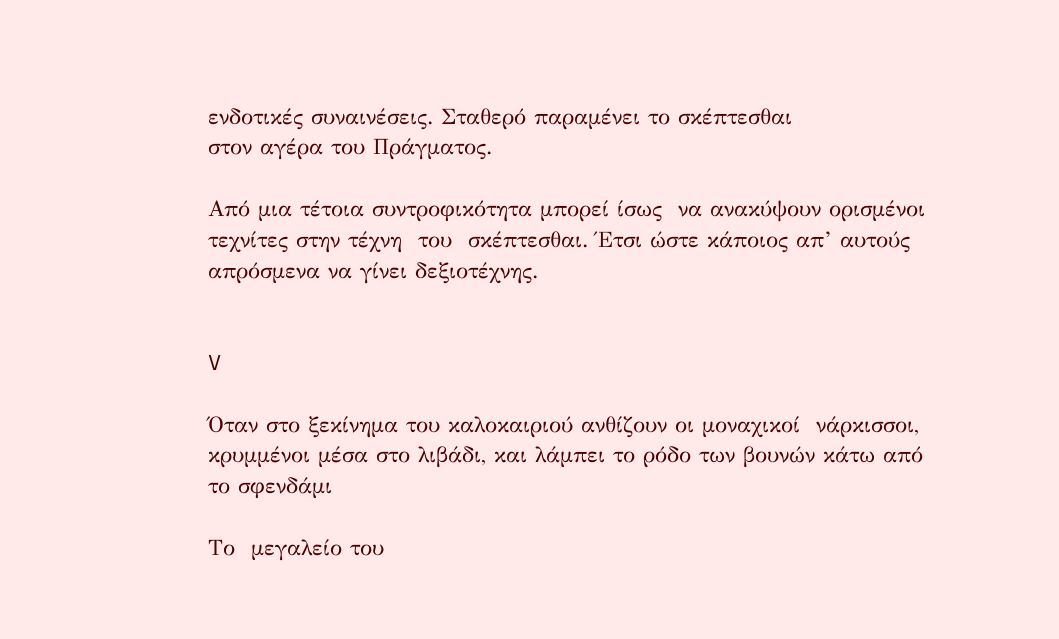ενδοτικές συναινέσεις. Σταθερό παραμένει το σκέπτεσθαι
στον αγέρα του Πράγματος.

Από μια τέτοια συντροφικότητα μπορεί ίσως  να ανακύψουν ορισμένοι
τεχνίτες στην τέχνη  του  σκέπτεσθαι. Έτσι ώστε κάποιος απ’ αυτούς
απρόσμενα να γίνει δεξιοτέχνης.


V

Όταν στο ξεκίνημα του καλοκαιριού ανθίζουν οι μοναχικοί  νάρκισσοι,
κρυμμένοι μέσα στο λιβάδι, και λάμπει το ρόδο των βουνών κάτω από
το σφενδάμι

Το  μεγαλείο του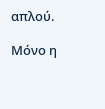απλού.

Μόνο η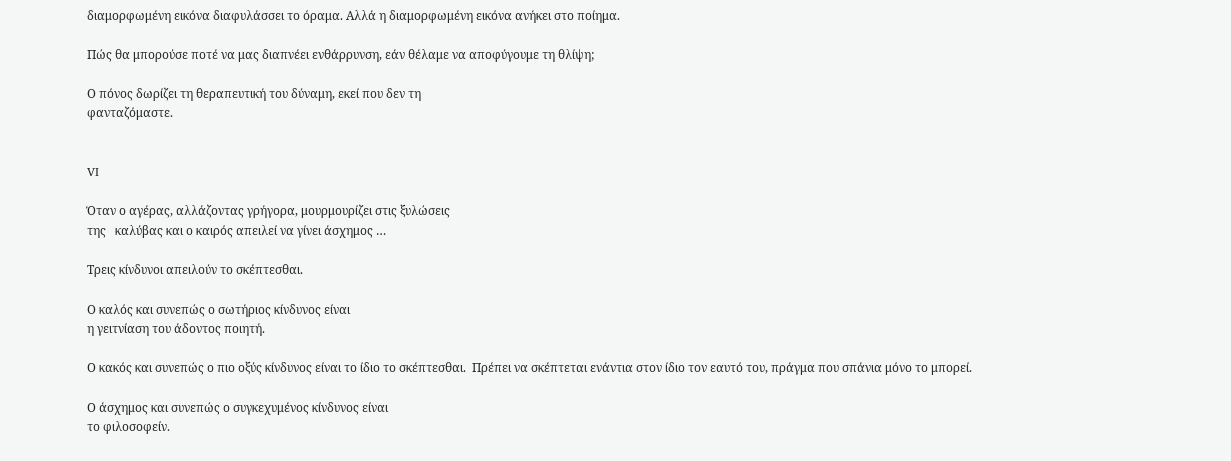διαμορφωμένη εικόνα διαφυλάσσει το όραμα. Αλλά η διαμορφωμένη εικόνα ανήκει στο ποίημα.

Πώς θα μπορούσε ποτέ να μας διαπνέει ενθάρρυνση, εάν θέλαμε να αποφύγουμε τη θλίψη;

Ο πόνος δωρίζει τη θεραπευτική του δύναμη, εκεί που δεν τη
φανταζόμαστε.


VI

Όταν ο αγέρας, αλλάζοντας γρήγορα, μουρμουρίζει στις ξυλώσεις
της   καλύβας και ο καιρός απειλεί να γίνει άσχημος …

Τρεις κίνδυνοι απειλούν το σκέπτεσθαι.

Ο καλός και συνεπώς ο σωτήριος κίνδυνος είναι
η γειτνίαση του άδοντος ποιητή.

Ο κακός και συνεπώς ο πιο οξύς κίνδυνος είναι το ίδιο το σκέπτεσθαι.  Πρέπει να σκέπτεται ενάντια στον ίδιο τον εαυτό του, πράγμα που σπάνια μόνο το μπορεί.

Ο άσχημος και συνεπώς ο συγκεχυμένος κίνδυνος είναι
το φιλοσοφείν.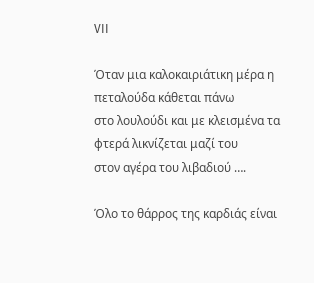VII

Όταν μια καλοκαιριάτικη μέρα η πεταλούδα κάθεται πάνω
στο λουλούδι και με κλεισμένα τα φτερά λικνίζεται μαζί του
στον αγέρα του λιβαδιού ….

Όλο το θάρρος της καρδιάς είναι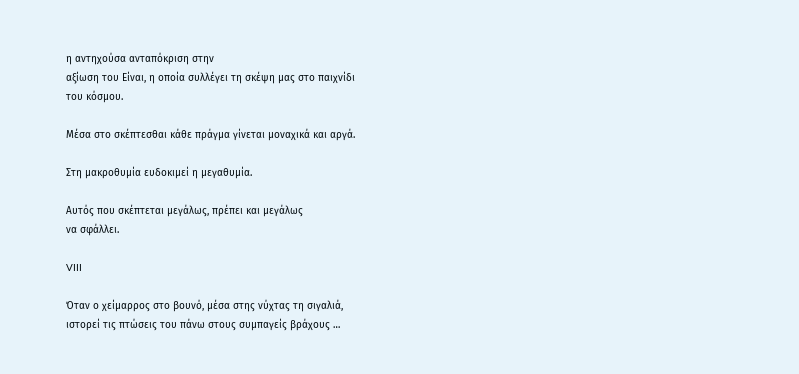η αντηχούσα ανταπόκριση στην
αξίωση του Είναι, η οποία συλλέγει τη σκέψη μας στο παιχνίδι
του κόσμου.

Μέσα στο σκέπτεσθαι κάθε πράγμα γίνεται μοναχικά και αργά.

Στη μακροθυμία ευδοκιμεί η μεγαθυμία.

Αυτός που σκέπτεται μεγάλως, πρέπει και μεγάλως
να σφάλλει.

VIII

Όταν ο χείμαρρος στο βουνό, μέσα στης νύχτας τη σιγαλιά,
ιστορεί τις πτώσεις του πάνω στους συμπαγείς βράχους …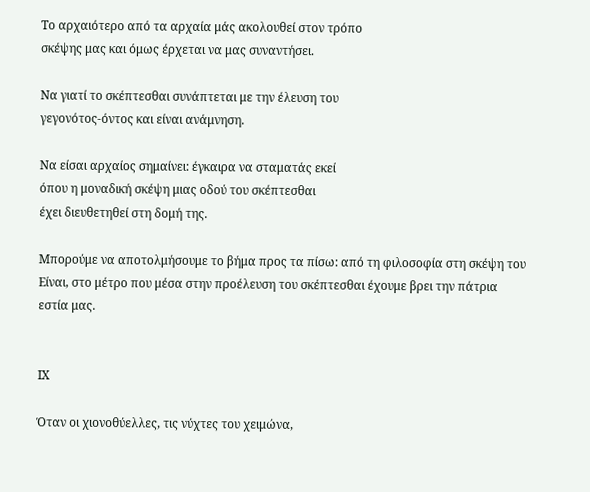Το αρχαιότερο από τα αρχαία μάς ακολουθεί στον τρόπο
σκέψης μας και όμως έρχεται να μας συναντήσει.

Να γιατί το σκέπτεσθαι συνάπτεται με την έλευση του
γεγονότος-όντος και είναι ανάμνηση.

Να είσαι αρχαίος σημαίνει: έγκαιρα να σταματάς εκεί
όπου η μοναδική σκέψη μιας οδού του σκέπτεσθαι
έχει διευθετηθεί στη δομή της.

Μπορούμε να αποτολμήσουμε το βήμα προς τα πίσω: από τη φιλοσοφία στη σκέψη του Είναι, στο μέτρο που μέσα στην προέλευση του σκέπτεσθαι έχουμε βρει την πάτρια εστία μας.


ΙΧ

Όταν οι χιονοθύελλες, τις νύχτες του χειμώνα,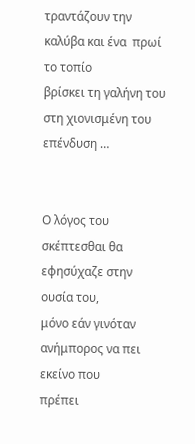τραντάζουν την καλύβα και ένα  πρωί  το τοπίο
βρίσκει τη γαλήνη του στη χιονισμένη του επένδυση …


Ο λόγος του σκέπτεσθαι θα εφησύχαζε στην ουσία του,
μόνο εάν γινόταν ανήμπορος να πει εκείνο που
πρέπει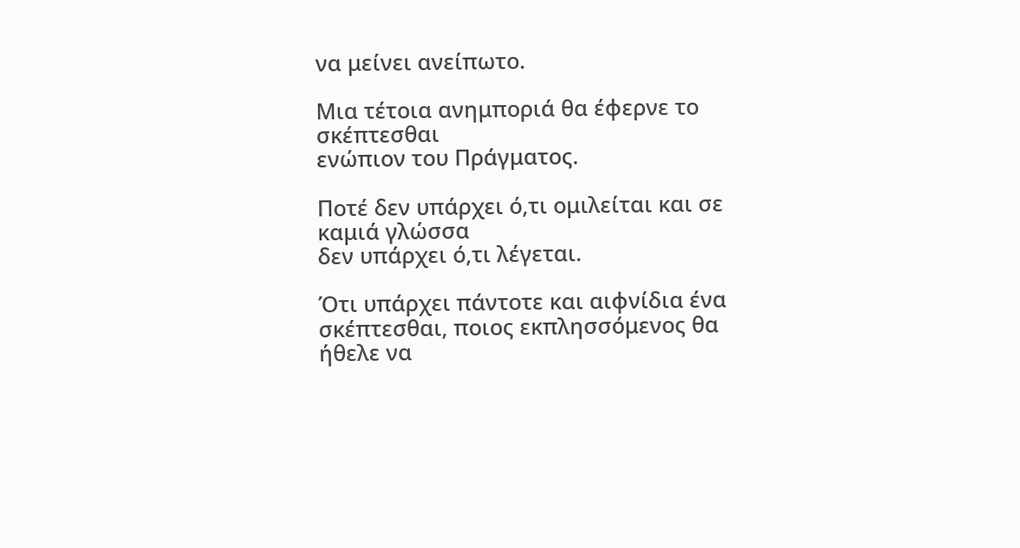να μείνει ανείπωτο.

Μια τέτοια ανημποριά θα έφερνε το σκέπτεσθαι
ενώπιον του Πράγματος.

Ποτέ δεν υπάρχει ό,τι ομιλείται και σε καμιά γλώσσα
δεν υπάρχει ό,τι λέγεται.

Ότι υπάρχει πάντοτε και αιφνίδια ένα σκέπτεσθαι, ποιος εκπλησσόμενος θα ήθελε να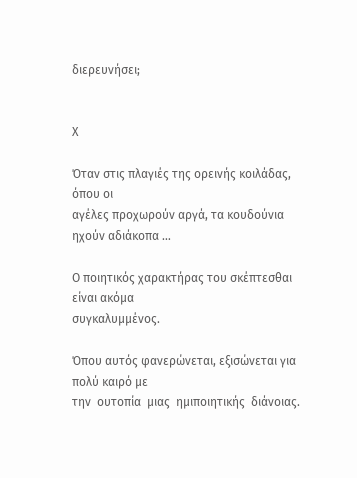διερευνήσει;


Χ

Όταν στις πλαγιές της ορεινής κοιλάδας, όπου οι
αγέλες προχωρούν αργά, τα κουδούνια ηχούν αδιάκοπα …

Ο ποιητικός χαρακτήρας του σκέπτεσθαι είναι ακόμα
συγκαλυμμένος.

Όπου αυτός φανερώνεται, εξισώνεται για πολύ καιρό με
την  ουτοπία  μιας  ημιποιητικής  διάνοιας.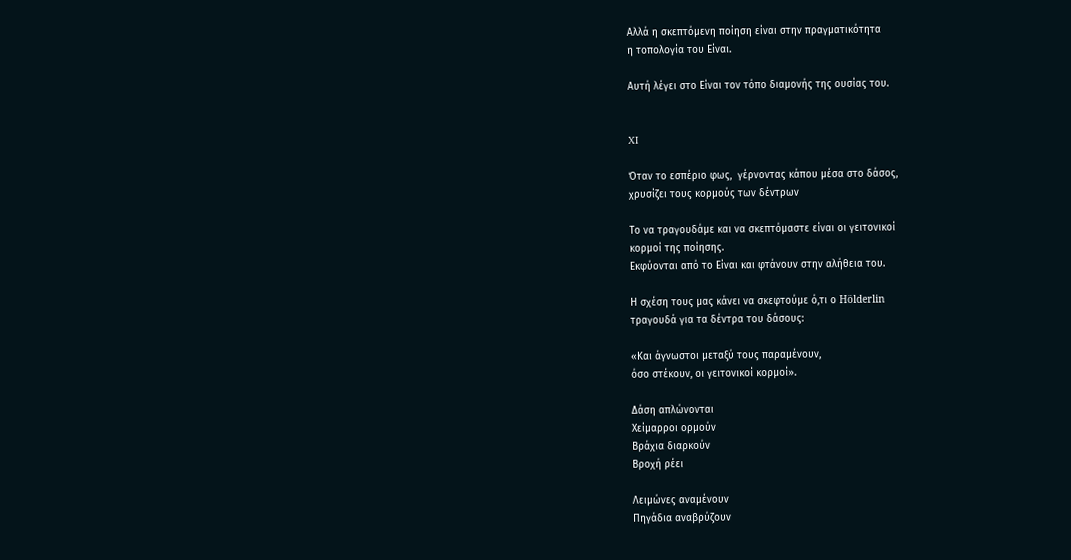Αλλά η σκεπτόμενη ποίηση είναι στην πραγματικότητα
η τοπολογία του Είναι.

Αυτή λέγει στο Είναι τον τόπο διαμονής της ουσίας του.


XI

Όταν το εσπέριο φως,  γέρνοντας κάπου μέσα στο δάσος,
χρυσίζει τους κορμούς των δέντρων

Το να τραγουδάμε και να σκεπτόμαστε είναι οι γειτονικοί
κορμοί της ποίησης.
Εκφύονται από το Είναι και φτάνουν στην αλήθεια του.

Η σχέση τους μας κάνει να σκεφτούμε ό,τι ο Hölderlin
τραγουδά για τα δέντρα του δάσους:

«Και άγνωστοι μεταξύ τους παραμένουν,
όσο στέκουν, οι γειτονικοί κορμοί».

Δάση απλώνονται
Χείμαρροι ορμούν
Βράχια διαρκούν
Βροχή ρέει

Λειμώνες αναμένουν
Πηγάδια αναβρύζουν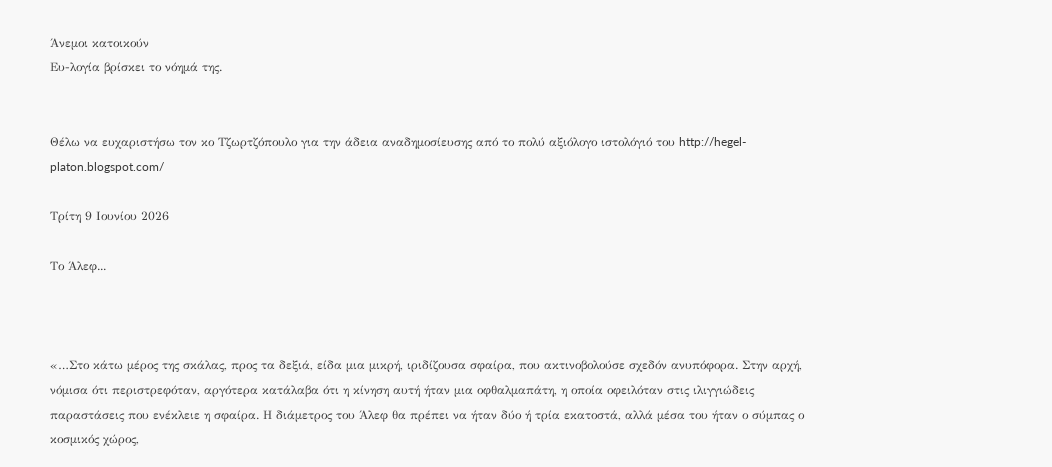Άνεμοι κατοικούν
Ευ-λογία βρίσκει το νόημά της.


Θέλω να ευχαριστήσω τον κο Τζωρτζόπουλο για την άδεια αναδημοσίευσης από το πολύ αξιόλογο ιστολόγιό του http://hegel-platon.blogspot.com/

Τρίτη 9 Ιουνίου 2026

Το Άλεφ...



«…Στο κάτω μέρος της σκάλας, προς τα δεξιά, είδα μια μικρή, ιριδίζουσα σφαίρα, που ακτινοβολούσε σχεδόν ανυπόφορα. Στην αρχή, νόμισα ότι περιστρεφόταν, αργότερα κατάλαβα ότι η κίνηση αυτή ήταν μια οφθαλμαπάτη, η οποία οφειλόταν στις ιλιγγιώδεις παραστάσεις που ενέκλειε η σφαίρα. Η διάμετρος του Άλεφ θα πρέπει να ήταν δύο ή τρία εκατοστά, αλλά μέσα του ήταν ο σύμπας ο κοσμικός χώρος,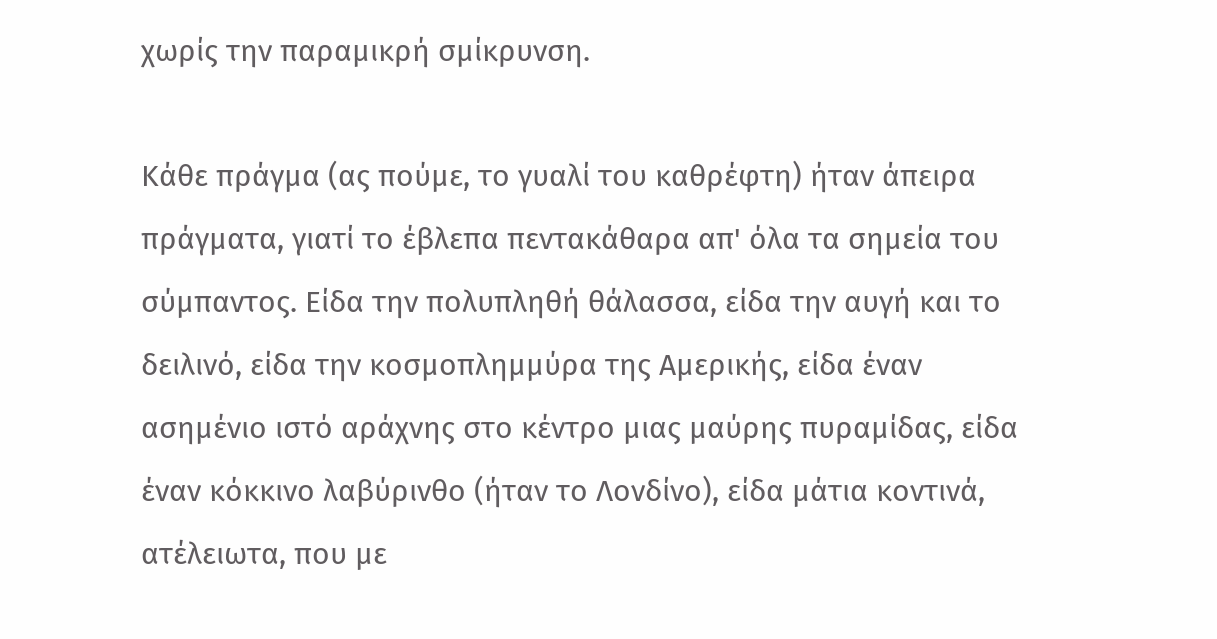χωρίς την παραμικρή σμίκρυνση.

Κάθε πράγμα (ας πούμε, το γυαλί του καθρέφτη) ήταν άπειρα πράγματα, γιατί το έβλεπα πεντακάθαρα απ' όλα τα σημεία του σύμπαντος. Είδα την πολυπληθή θάλασσα, είδα την αυγή και το δειλινό, είδα την κοσμοπλημμύρα της Αμερικής, είδα έναν ασημένιο ιστό αράχνης στο κέντρο μιας μαύρης πυραμίδας, είδα έναν κόκκινο λαβύρινθο (ήταν το Λονδίνο), είδα μάτια κοντινά, ατέλειωτα, που με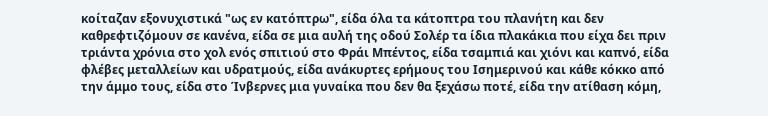κοίταζαν εξονυχιστικά "ως εν κατόπτρω", είδα όλα τα κάτοπτρα του πλανήτη και δεν καθρεφτιζόμουν σε κανένα, είδα σε μια αυλή της οδού Σολέρ τα ίδια πλακάκια που είχα δει πριν τριάντα χρόνια στο χολ ενός σπιτιού στο Φράι Μπέντος, είδα τσαμπιά και χιόνι και καπνό, είδα φλέβες μεταλλείων και υδρατμούς, είδα ανάκυρτες ερήμους του Ισημερινού και κάθε κόκκο από την άμμο τους, είδα στο Ίνβερνες μια γυναίκα που δεν θα ξεχάσω ποτέ, είδα την ατίθαση κόμη,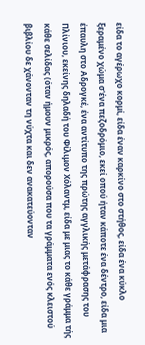είδα το αγέρωχο κορμί, είδα έναν καρκίνο στο στήθος, είδα ένα κύκλο ξεραμένο χώμα σ'ένα πεζοδρόμιο, εκεί οπού ήταν κάποτε ένα δέντρο, είδα μια έπαυλη στο Αδρογκέ, ένα αντίτυπο της πρώτης αγγλικής μετάφρασης του Πλίνιου, εκείνης δηλαδή του Φίλιμον Χόλαντμ, είδα με μιας το κάθε γράμμα τής κάθε σελίδας (όταν ήμουν μικρός, απορούσα που τα γράμματα ενός κλειστού βιβλίου δε χάνονταν τη νύχτα και δεν ανακατεύονταν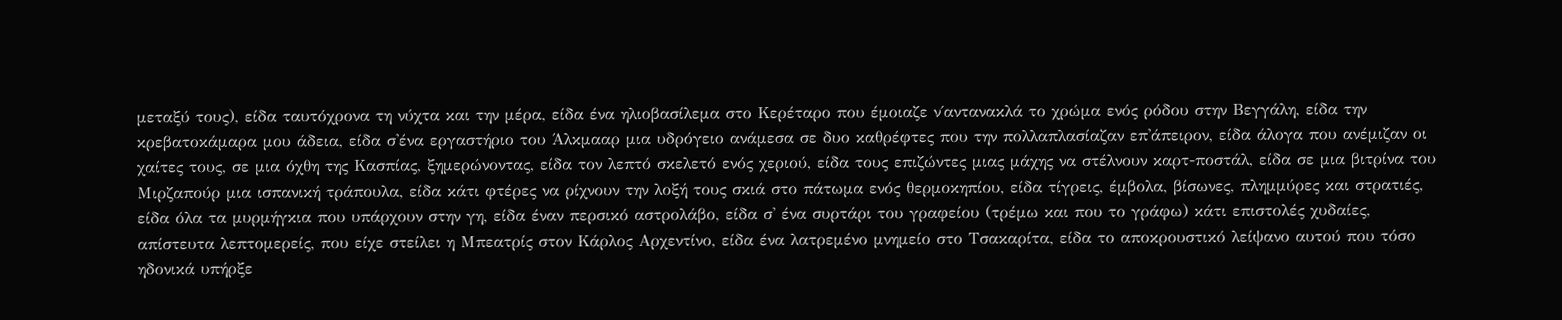μεταξύ τους), είδα ταυτόχρονα τη νύχτα και την μέρα, είδα ένα ηλιοβασίλεμα στο Κερέταρο που έμοιαζε ν΄αντανακλά το χρώμα ενός ρόδου στην Βεγγάλη, είδα την κρεβατοκάμαρα μου άδεια, είδα σ'ένα εργαστήριο του Άλκμααρ μια υδρόγειο ανάμεσα σε δυο καθρέφτες που την πολλαπλασίαζαν επ'άπειρον, είδα άλογα που ανέμιζαν οι χαίτες τους, σε μια όχθη της Κασπίας, ξημερώνοντας, είδα τον λεπτό σκελετό ενός χεριού, είδα τους επιζώντες μιας μάχης να στέλνουν καρτ-ποστάλ, είδα σε μια βιτρίνα του Μιρζαπούρ μια ισπανική τράπουλα, είδα κάτι φτέρες να ρίχνουν την λοξή τους σκιά στο πάτωμα ενός θερμοκηπίου, είδα τίγρεις, έμβολα, βίσωνες, πλημμύρες και στρατιές, είδα όλα τα μυρμήγκια που υπάρχουν στην γη, είδα έναν περσικό αστρολάβο, είδα σ' ένα συρτάρι του γραφείου (τρέμω και που το γράφω) κάτι επιστολές χυδαίες, απίστευτα λεπτομερείς, που είχε στείλει η Μπεατρίς στον Κάρλος Αρχεντίνο, είδα ένα λατρεμένο μνημείο στο Τσακαρίτα, είδα το αποκρουστικό λείψανο αυτού που τόσο ηδονικά υπήρξε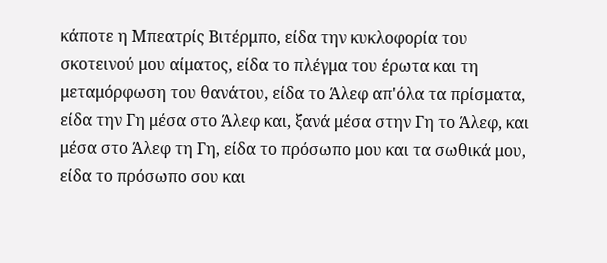κάποτε η Μπεατρίς Βιτέρμπο, είδα την κυκλοφορία του σκοτεινού μου αίματος, είδα το πλέγμα του έρωτα και τη μεταμόρφωση του θανάτου, είδα το Άλεφ απ'όλα τα πρίσματα, είδα την Γη μέσα στο Άλεφ και, ξανά μέσα στην Γη το Άλεφ, και μέσα στο Άλεφ τη Γη, είδα το πρόσωπο μου και τα σωθικά μου, είδα το πρόσωπο σου και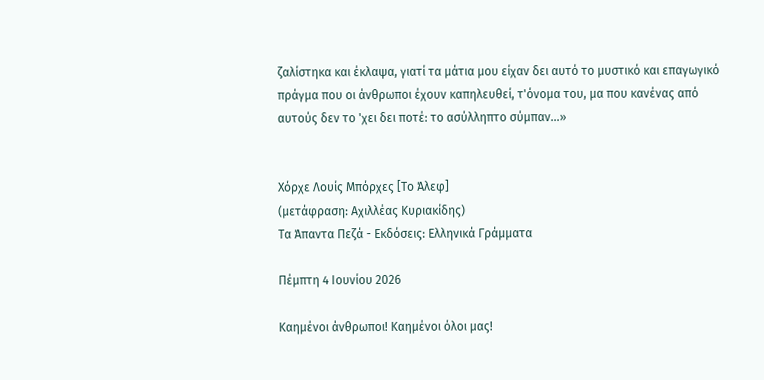ζαλίστηκα και έκλαψα, γιατί τα μάτια μου είχαν δει αυτό το μυστικό και επαγωγικό πράγμα που οι άνθρωποι έχουν καπηλευθεί, τ'όνομα του, μα που κανένας από αυτούς δεν το 'χει δει ποτέ: το ασύλληπτο σύμπαν…»


Χόρχε Λουίς Μπόρχες [Το Άλεφ]
(μετάφραση: Αχιλλέας Κυριακίδης)
Τα Άπαντα Πεζά - Εκδόσεις: Ελληνικά Γράμματα

Πέμπτη 4 Ιουνίου 2026

Καημένοι άνθρωποι! Καημένοι όλοι μας!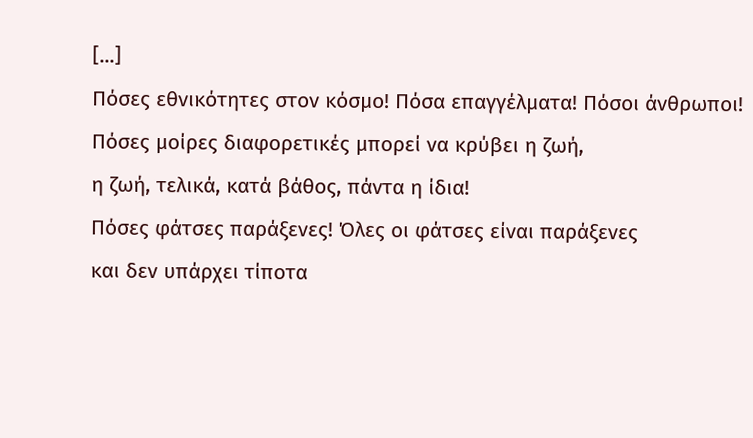[...]
Πόσες εθνικότητες στον κόσμο! Πόσα επαγγέλματα! Πόσοι άνθρωποι!
Πόσες μοίρες διαφορετικές μπορεί να κρύβει η ζωή,
η ζωή, τελικά, κατά βάθος, πάντα η ίδια!
Πόσες φάτσες παράξενες! Όλες οι φάτσες είναι παράξενες
και δεν υπάρχει τίποτα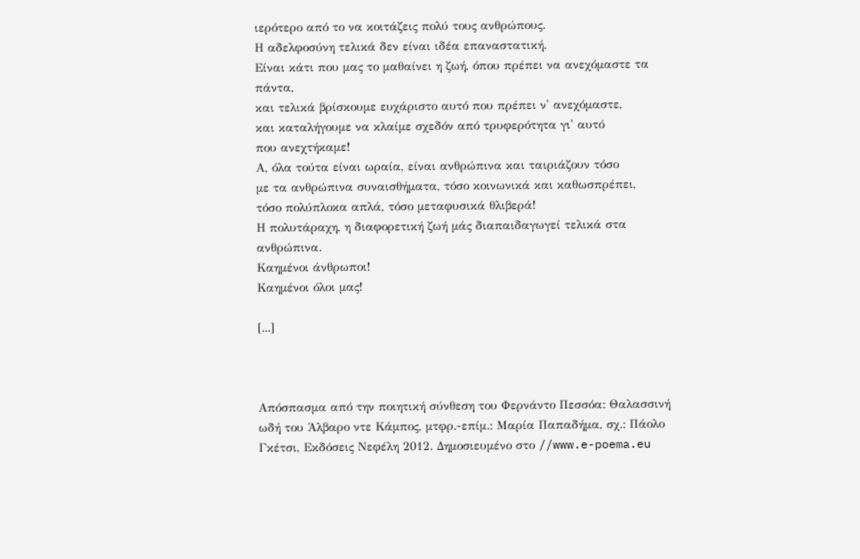ιερότερο από το να κοιτάζεις πολύ τους ανθρώπους.
Η αδελφοσύνη τελικά δεν είναι ιδέα επαναστατική.
Είναι κάτι που μας το μαθαίνει η ζωή, όπου πρέπει να ανεχόμαστε τα πάντα,
και τελικά βρίσκουμε ευχάριστο αυτό που πρέπει ν' ανεχόμαστε,
και καταλήγουμε να κλαίμε σχεδόν από τρυφερότητα γι' αυτό
που ανεχτήκαμε!
Α, όλα τούτα είναι ωραία, είναι ανθρώπινα και ταιριάζουν τόσο
με τα ανθρώπινα συναισθήματα, τόσο κοινωνικά και καθωσπρέπει,
τόσο πολύπλοκα απλά, τόσο μεταφυσικά θλιβερά!
Η πολυτάραχη, η διαφορετική ζωή μάς διαπαιδαγωγεί τελικά στα ανθρώπινα.
Καημένοι άνθρωποι!
Καημένοι όλοι μας!

[...]



Απόσπασμα από την ποιητική σύνθεση του Φερνάντο Πεσσόα: Θαλασσινή ωδή του Άλβαρο ντε Κάμπος, μτφρ.-επίμ.: Μαρία Παπαδήμα, σχ.: Πάολο Γκέτσι, Εκδόσεις Νεφέλη 2012. Δημοσιευμένο στο //www.e-poema.eu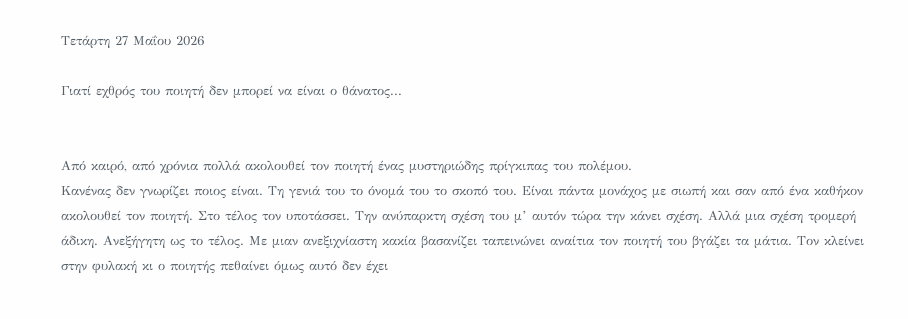Τετάρτη 27 Μαΐου 2026

Γιατί εχθρός του ποιητή δεν μπορεί να είναι ο θάνατος...


Από καιρό, από χρόνια πολλά ακολουθεί τον ποιητή ένας μυστηριώδης πρίγκιπας του πολέμου.
Κανένας δεν γνωρίζει ποιος είναι. Τη γενιά του το όνομά του το σκοπό του. Είναι πάντα μονάχος με σιωπή και σαν από ένα καθήκον ακολουθεί τον ποιητή. Στο τέλος τον υποτάσσει. Την ανύπαρκτη σχέση του μ’ αυτόν τώρα την κάνει σχέση. Αλλά μια σχέση τρομερή άδικη. Ανεξήγητη ως το τέλος. Με μιαν ανεξιχνίαστη κακία βασανίζει ταπεινώνει αναίτια τον ποιητή του βγάζει τα μάτια. Τον κλείνει στην φυλακή κι ο ποιητής πεθαίνει όμως αυτό δεν έχει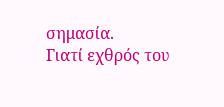σημασία.
Γιατί εχθρός του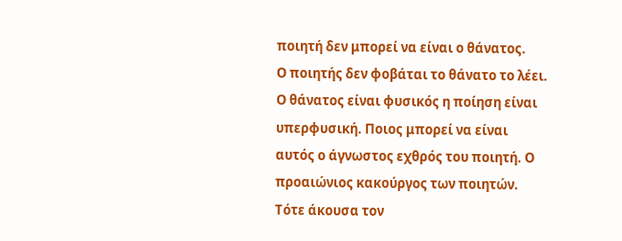ποιητή δεν μπορεί να είναι ο θάνατος.
Ο ποιητής δεν φοβάται το θάνατο το λέει. Ο θάνατος είναι φυσικός η ποίηση είναι υπερφυσική. Ποιος μπορεί να είναι αυτός ο άγνωστος εχθρός του ποιητή. Ο προαιώνιος κακούργος των ποιητών.
Τότε άκουσα τον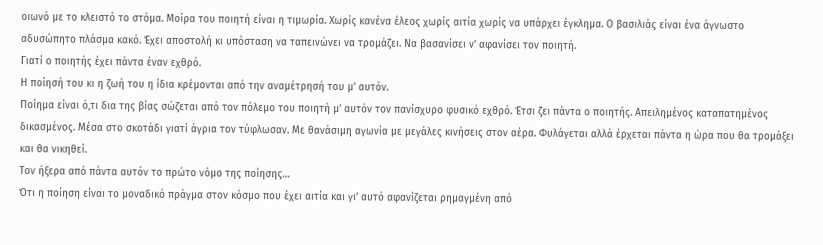οιωνό με το κλειστό το στόμα. Μοίρα του ποιητή είναι η τιμωρία. Χωρίς κανένα έλεος χωρίς αιτία χωρίς να υπάρχει έγκλημα. Ο βασιλιάς είναι ένα άγνωστο αδυσώπητο πλάσμα κακό. Έχει αποστολή κι υπόσταση να ταπεινώνει να τρομάζει. Να βασανίσει ν’ αφανίσει τον ποιητή.
Γιατί ο ποιητής έχει πάντα έναν εχθρό.
Η ποίησή του κι η ζωή του η ίδια κρέμονται από την αναμέτρησή του μ’ αυτόν.
Ποίημα είναι ό,τι δια της βίας σώζεται από τον πόλεμο του ποιητή μ’ αυτόν τον πανίσχυρο φυσικό εχθρό. Έτσι ζει πάντα ο ποιητής. Απειλημένος καταπατημένος δικασμένος. Μέσα στο σκοτάδι γιατί άγρια τον τύφλωσαν. Με θανάσιμη αγωνία με μεγάλες κινήσεις στον αέρα. Φυλάγεται αλλά έρχεται πάντα η ώρα που θα τρομάξει και θα νικηθεί.
Τον ήξερα από πάντα αυτόν το πρώτο νόμο της ποίησης…
Ότι η ποίηση είναι το μοναδικό πράγμα στον κόσμο που έχει αιτία και γι’ αυτό αφανίζεται ρημαγμένη από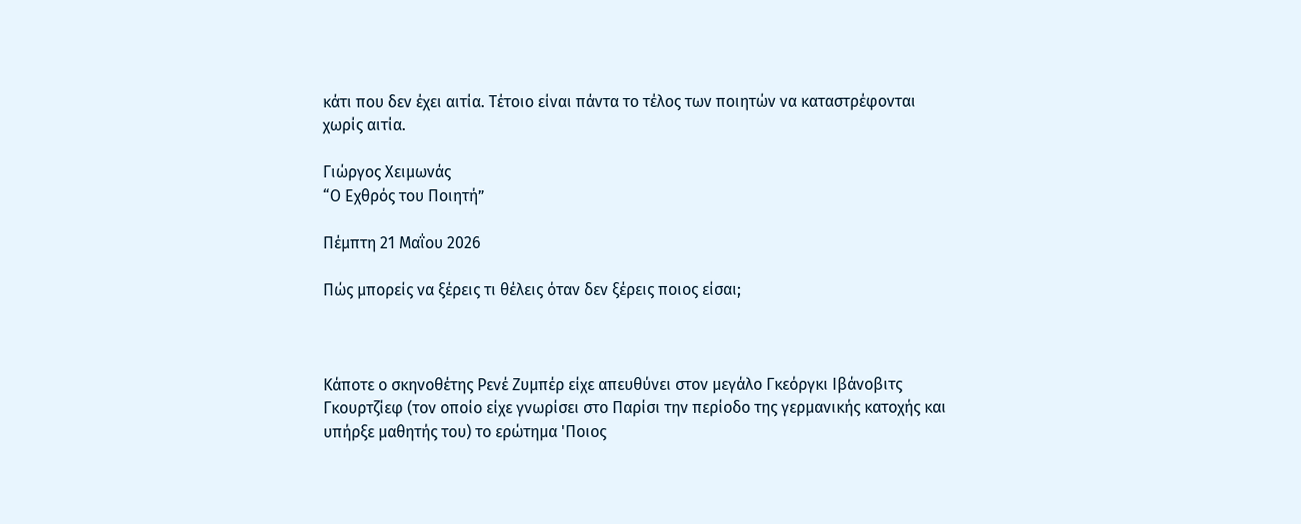κάτι που δεν έχει αιτία. Τέτοιο είναι πάντα το τέλος των ποιητών να καταστρέφονται χωρίς αιτία.

Γιώργος Χειμωνάς
“Ο Εχθρός του Ποιητή”

Πέμπτη 21 Μαΐου 2026

Πώς μπορείς να ξέρεις τι θέλεις όταν δεν ξέρεις ποιος είσαι;



Κάποτε ο σκηνοθέτης Ρενέ Ζυμπέρ είχε απευθύνει στον μεγάλο Γκεόργκι Ιβάνοβιτς Γκουρτζίεφ (τον οποίο είχε γνωρίσει στο Παρίσι την περίοδο της γερμανικής κατοχής και υπήρξε μαθητής του) το ερώτημα 'Ποιος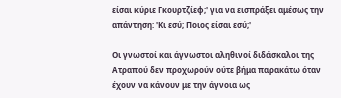είσαι κύριε Γκουρτζίεφ;' για να εισπράξει αμέσως την απάντηση: 'Κι εσύ; Ποιος είσαι εσύ;'

Οι γνωστοί και άγνωστοι αληθινοί διδάσκαλοι της Ατραπού δεν προχωρούν ούτε βήμα παρακάτω όταν έχουν να κάνουν με την άγνοια ως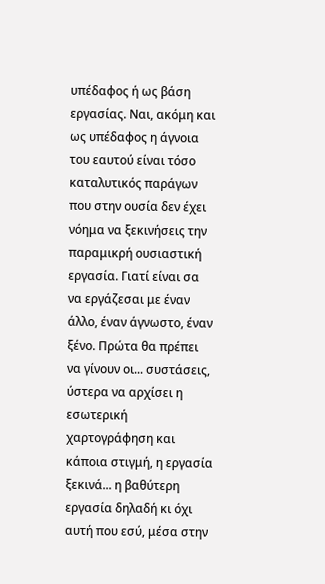υπέδαφος ή ως βάση εργασίας. Ναι, ακόμη και ως υπέδαφος η άγνοια του εαυτού είναι τόσο καταλυτικός παράγων που στην ουσία δεν έχει νόημα να ξεκινήσεις την παραμικρή ουσιαστική εργασία. Γιατί είναι σα να εργάζεσαι με έναν άλλο, έναν άγνωστο, έναν ξένο. Πρώτα θα πρέπει να γίνουν οι... συστάσεις, ύστερα να αρχίσει η εσωτερική χαρτογράφηση και κάποια στιγμή, η εργασία ξεκινά... η βαθύτερη εργασία δηλαδή κι όχι αυτή που εσύ, μέσα στην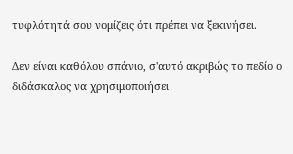τυφλότητά σου νομίζεις ότι πρέπει να ξεκινήσει.

Δεν είναι καθόλου σπάνιο, σ'αυτό ακριβώς το πεδίο ο διδάσκαλος να χρησιμοποιήσει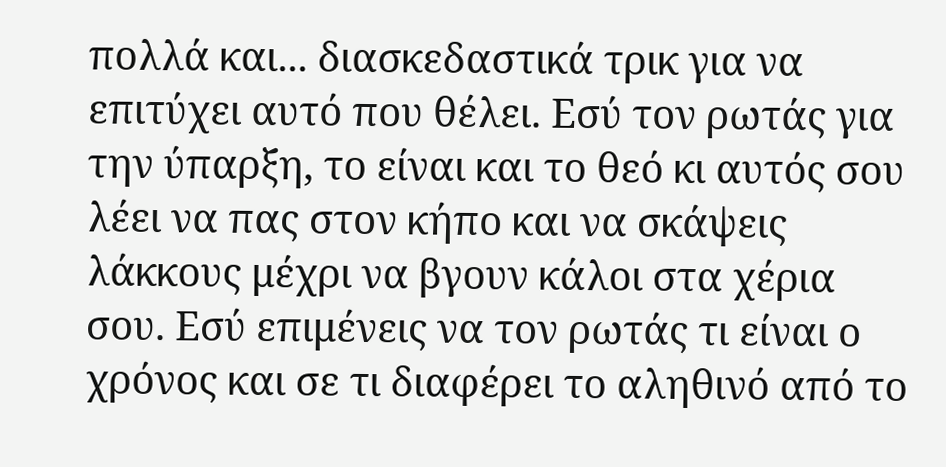πολλά και... διασκεδαστικά τρικ για να επιτύχει αυτό που θέλει. Εσύ τον ρωτάς για την ύπαρξη, το είναι και το θεό κι αυτός σου λέει να πας στον κήπο και να σκάψεις λάκκους μέχρι να βγουν κάλοι στα χέρια σου. Εσύ επιμένεις να τον ρωτάς τι είναι ο χρόνος και σε τι διαφέρει το αληθινό από το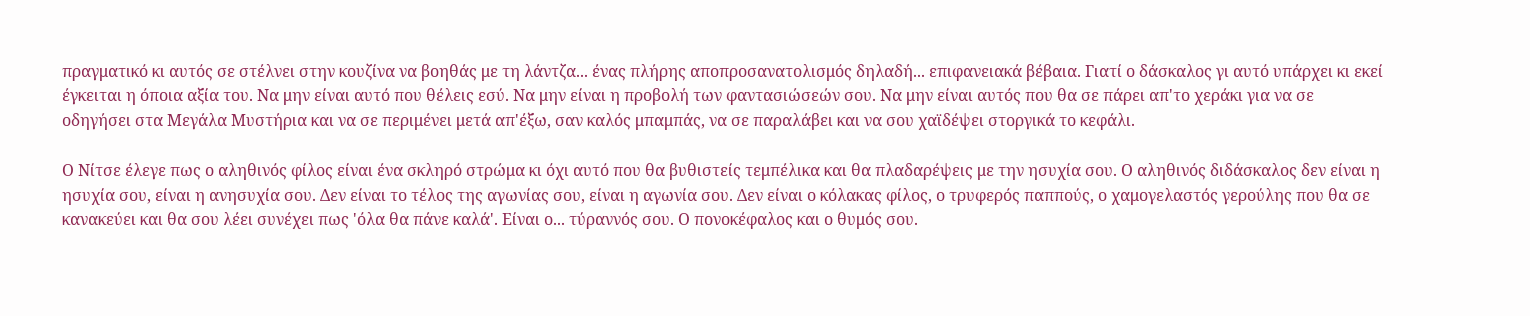πραγματικό κι αυτός σε στέλνει στην κουζίνα να βοηθάς με τη λάντζα... ένας πλήρης αποπροσανατολισμός δηλαδή... επιφανειακά βέβαια. Γιατί ο δάσκαλος γι αυτό υπάρχει κι εκεί έγκειται η όποια αξία του. Να μην είναι αυτό που θέλεις εσύ. Να μην είναι η προβολή των φαντασιώσεών σου. Να μην είναι αυτός που θα σε πάρει απ'το χεράκι για να σε οδηγήσει στα Μεγάλα Μυστήρια και να σε περιμένει μετά απ'έξω, σαν καλός μπαμπάς, να σε παραλάβει και να σου χαϊδέψει στοργικά το κεφάλι.

Ο Νίτσε έλεγε πως ο αληθινός φίλος είναι ένα σκληρό στρώμα κι όχι αυτό που θα βυθιστείς τεμπέλικα και θα πλαδαρέψεις με την ησυχία σου. Ο αληθινός διδάσκαλος δεν είναι η ησυχία σου, είναι η ανησυχία σου. Δεν είναι το τέλος της αγωνίας σου, είναι η αγωνία σου. Δεν είναι ο κόλακας φίλος, ο τρυφερός παππούς, ο χαμογελαστός γερούλης που θα σε κανακεύει και θα σου λέει συνέχει πως 'όλα θα πάνε καλά'. Είναι ο... τύραννός σου. Ο πονοκέφαλος και ο θυμός σου.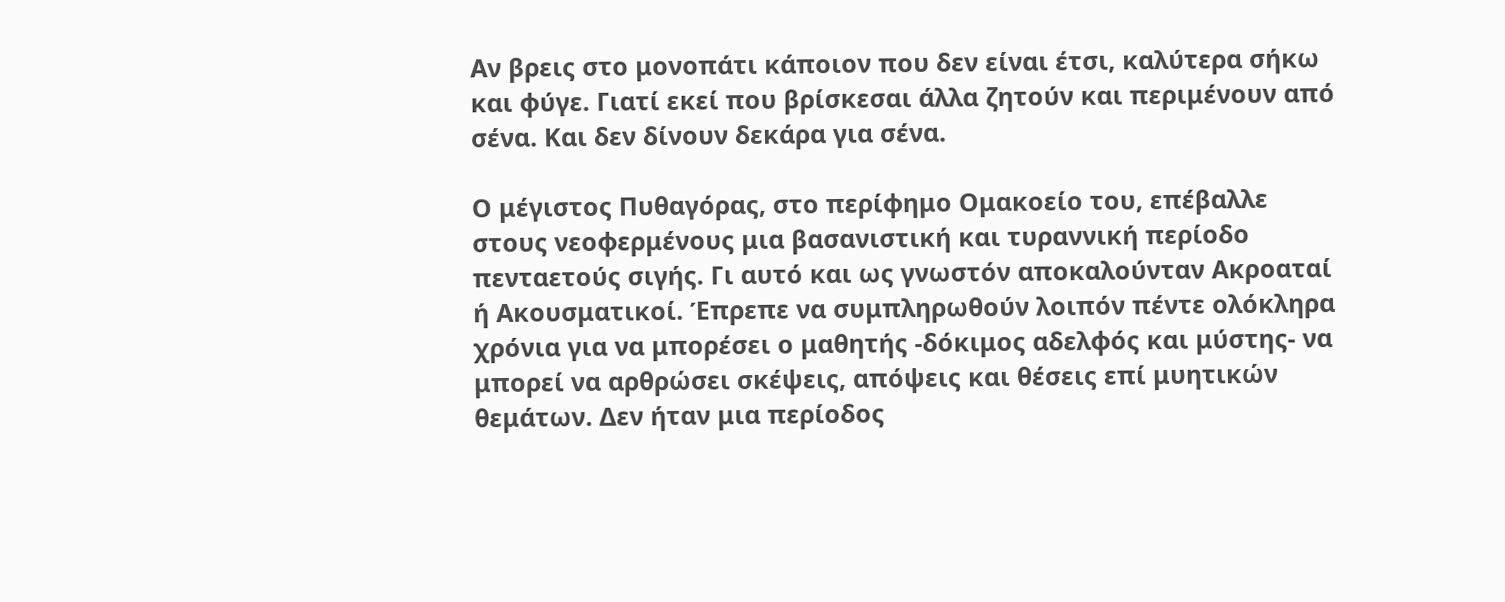Αν βρεις στο μονοπάτι κάποιον που δεν είναι έτσι, καλύτερα σήκω και φύγε. Γιατί εκεί που βρίσκεσαι άλλα ζητούν και περιμένουν από σένα. Και δεν δίνουν δεκάρα για σένα.

Ο μέγιστος Πυθαγόρας, στο περίφημο Ομακοείο του, επέβαλλε στους νεοφερμένους μια βασανιστική και τυραννική περίοδο πενταετούς σιγής. Γι αυτό και ως γνωστόν αποκαλούνταν Ακροαταί ή Ακουσματικοί. Έπρεπε να συμπληρωθούν λοιπόν πέντε ολόκληρα χρόνια για να μπορέσει ο μαθητής -δόκιμος αδελφός και μύστης- να μπορεί να αρθρώσει σκέψεις, απόψεις και θέσεις επί μυητικών θεμάτων. Δεν ήταν μια περίοδος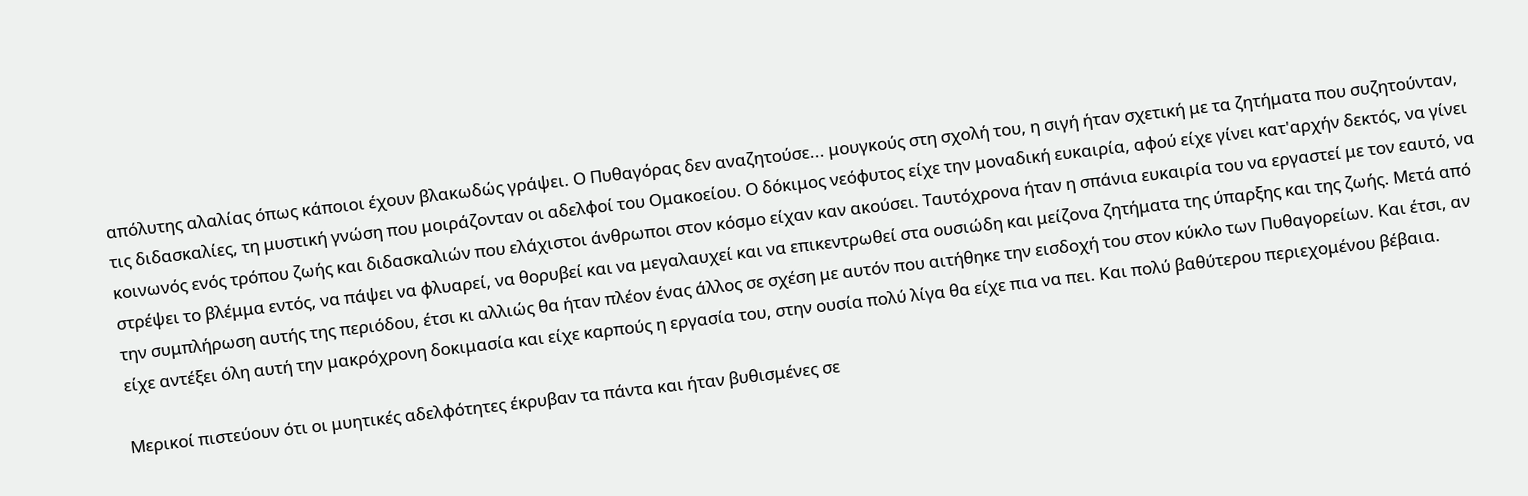απόλυτης αλαλίας όπως κάποιοι έχουν βλακωδώς γράψει. Ο Πυθαγόρας δεν αναζητούσε... μουγκούς στη σχολή του, η σιγή ήταν σχετική με τα ζητήματα που συζητούνταν, τις διδασκαλίες, τη μυστική γνώση που μοιράζονταν οι αδελφοί του Ομακοείου. Ο δόκιμος νεόφυτος είχε την μοναδική ευκαιρία, αφού είχε γίνει κατ'αρχήν δεκτός, να γίνει κοινωνός ενός τρόπου ζωής και διδασκαλιών που ελάχιστοι άνθρωποι στον κόσμο είχαν καν ακούσει. Ταυτόχρονα ήταν η σπάνια ευκαιρία του να εργαστεί με τον εαυτό, να στρέψει το βλέμμα εντός, να πάψει να φλυαρεί, να θορυβεί και να μεγαλαυχεί και να επικεντρωθεί στα ουσιώδη και μείζονα ζητήματα της ύπαρξης και της ζωής. Μετά από την συμπλήρωση αυτής της περιόδου, έτσι κι αλλιώς θα ήταν πλέον ένας άλλος σε σχέση με αυτόν που αιτήθηκε την εισδοχή του στον κύκλο των Πυθαγορείων. Και έτσι, αν είχε αντέξει όλη αυτή την μακρόχρονη δοκιμασία και είχε καρπούς η εργασία του, στην ουσία πολύ λίγα θα είχε πια να πει. Και πολύ βαθύτερου περιεχομένου βέβαια.

Μερικοί πιστεύουν ότι οι μυητικές αδελφότητες έκρυβαν τα πάντα και ήταν βυθισμένες σε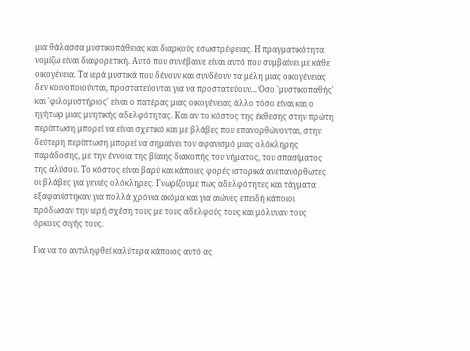μια θάλασσα μυστικοπάθειας και διαρκούς εσωστρέφειας. Η πραγματικότητα νομίζω είναι διαφορετική. Αυτό που συνέβαινε είναι αυτό που συμβαίνει με κάθε οικογένεια. Τα ιερά μυστικά που δένουν και συνδέουν τα μέλη μιας οικογένειας δεν κοινοποιούνται, προστατεύονται για να προστατεύουν... Όσο 'μυστικοπαθής' και 'φιλομυστήριος' είναι ο πατέρας μιας οικογένειας άλλο τόσο είναι και ο ηγήτωρ μιας μυητικής αδελφότητας. Και αν το κόστος της έκθεσης στην πρώτη περίπτωση μπορεί να είναι σχετικό και με βλάβες που επανορθώνονται, στην δεύτερη περίπτωση μπορεί να σημαίνει τον αφανισμό μιας ολόκληρης παράδοσης, με την έννοια της βίαιης διακοπής του νήματος, του σπασίματος της αλύσου. Το κόστος είναι βαρύ και κάποιες φορές ιστορικά ανεπανόρθωτες οι βλάβες για γενιές ολόκληρες. Γνωρίζουμε πως αδελφότητες και τάγματα εξαφανίστηκαν για πολλά χρόνια ακόμα και για αιώνες επειδή κάποιοι πρόδωσαν την ιερή σχέση τους με τους αδελφούς τους και μόλυναν τους όρκους σιγής τους.

Για να το αντιληφθεί καλύτερα κάποιος αυτό ας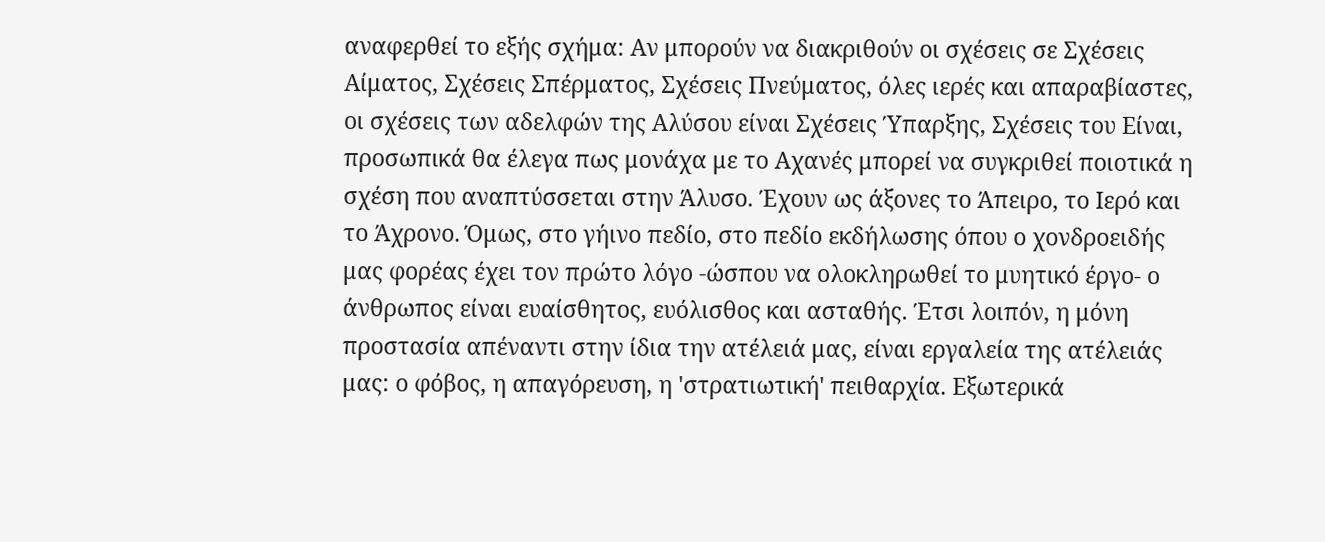αναφερθεί το εξής σχήμα: Αν μπορούν να διακριθούν οι σχέσεις σε Σχέσεις Αίματος, Σχέσεις Σπέρματος, Σχέσεις Πνεύματος, όλες ιερές και απαραβίαστες, οι σχέσεις των αδελφών της Αλύσου είναι Σχέσεις Ύπαρξης, Σχέσεις του Είναι, προσωπικά θα έλεγα πως μονάχα με το Αχανές μπορεί να συγκριθεί ποιοτικά η σχέση που αναπτύσσεται στην Άλυσο. Έχουν ως άξονες το Άπειρο, το Ιερό και το Άχρονο. Όμως, στο γήινο πεδίο, στο πεδίο εκδήλωσης όπου ο χονδροειδής μας φορέας έχει τον πρώτο λόγο -ώσπου να ολοκληρωθεί το μυητικό έργο- ο άνθρωπος είναι ευαίσθητος, ευόλισθος και ασταθής. Έτσι λοιπόν, η μόνη προστασία απέναντι στην ίδια την ατέλειά μας, είναι εργαλεία της ατέλειάς μας: ο φόβος, η απαγόρευση, η 'στρατιωτική' πειθαρχία. Εξωτερικά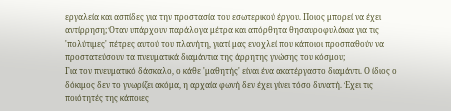εργαλεία και ασπίδες για την προστασία του εσωτερικού έργου. Ποιος μπορεί να έχει αντίρρηση; Όταν υπάρχουν παράλογα μέτρα και απόρθητα θησαυροφυλάκια για τις 'πολύτιμες' πέτρες αυτού του πλανήτη, γιατί μας ενοχλεί που κάποιοι προσπαθούν να προστατεύσουν τα πνευματικά διαμάντια της άρρητης γνώσης του κόσμου;
Για τον πνευματικό δάσκαλο, ο κάθε 'μαθητής' είναι ένα ακατέργαστο διαμάντι. Ο ίδιος ο δόκιμος δεν το γνωρίζει ακόμα, η αρχαία φωνή δεν έχει γίνει τόσο δυνατή. Έχει τις ποιότητές της κάποιες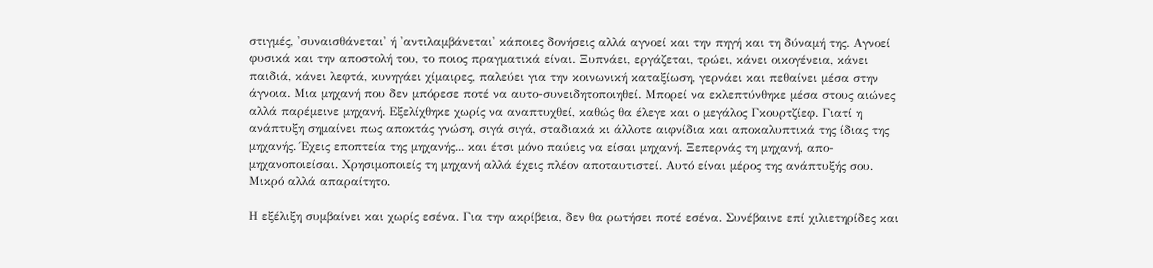στιγμές, 'συναισθάνεται' ή 'αντιλαμβάνεται' κάποιες δονήσεις αλλά αγνοεί και την πηγή και τη δύναμή της. Αγνοεί φυσικά και την αποστολή του, το ποιος πραγματικά είναι. Ξυπνάει, εργάζεται, τρώει, κάνει οικογένεια, κάνει παιδιά, κάνει λεφτά, κυνηγάει χίμαιρες, παλεύει για την κοινωνική καταξίωση, γερνάει και πεθαίνει μέσα στην άγνοια. Μια μηχανή που δεν μπόρεσε ποτέ να αυτο-συνειδητοποιηθεί. Μπορεί να εκλεπτύνθηκε μέσα στους αιώνες αλλά παρέμεινε μηχανή. Εξελίχθηκε χωρίς να αναπτυχθεί, καθώς θα έλεγε και ο μεγάλος Γκουρτζίεφ. Γιατί η ανάπτυξη σημαίνει πως αποκτάς γνώση, σιγά σιγά, σταδιακά κι άλλοτε αιφνίδια και αποκαλυπτικά της ίδιας της μηχανής. Έχεις εποπτεία της μηχανής... και έτσι μόνο παύεις να είσαι μηχανή. Ξεπερνάς τη μηχανή, απο-μηχανοποιείσαι. Χρησιμοποιείς τη μηχανή αλλά έχεις πλέον αποταυτιστεί. Αυτό είναι μέρος της ανάπτυξής σου. Μικρό αλλά απαραίτητο.

Η εξέλιξη συμβαίνει και χωρίς εσένα. Για την ακρίβεια, δεν θα ρωτήσει ποτέ εσένα. Συνέβαινε επί χιλιετηρίδες και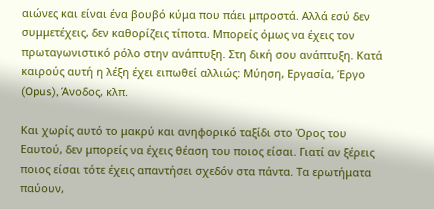αιώνες και είναι ένα βουβό κύμα που πάει μπροστά. Αλλά εσύ δεν συμμετέχεις, δεν καθορίζεις τίποτα. Μπορείς όμως να έχεις τον πρωταγωνιστικό ρόλο στην ανάπτυξη. Στη δική σου ανάπτυξη. Κατά καιρούς αυτή η λέξη έχει ειπωθεί αλλιώς: Μύηση, Εργασία, Έργο (Opus), Άνοδος, κλπ.

Και χωρίς αυτό το μακρύ και ανηφορικό ταξίδι στο Όρος του Εαυτού, δεν μπορείς να έχεις θέαση του ποιος είσαι. Γιατί αν ξέρεις ποιος είσαι τότε έχεις απαντήσει σχεδόν στα πάντα. Τα ερωτήματα παύουν,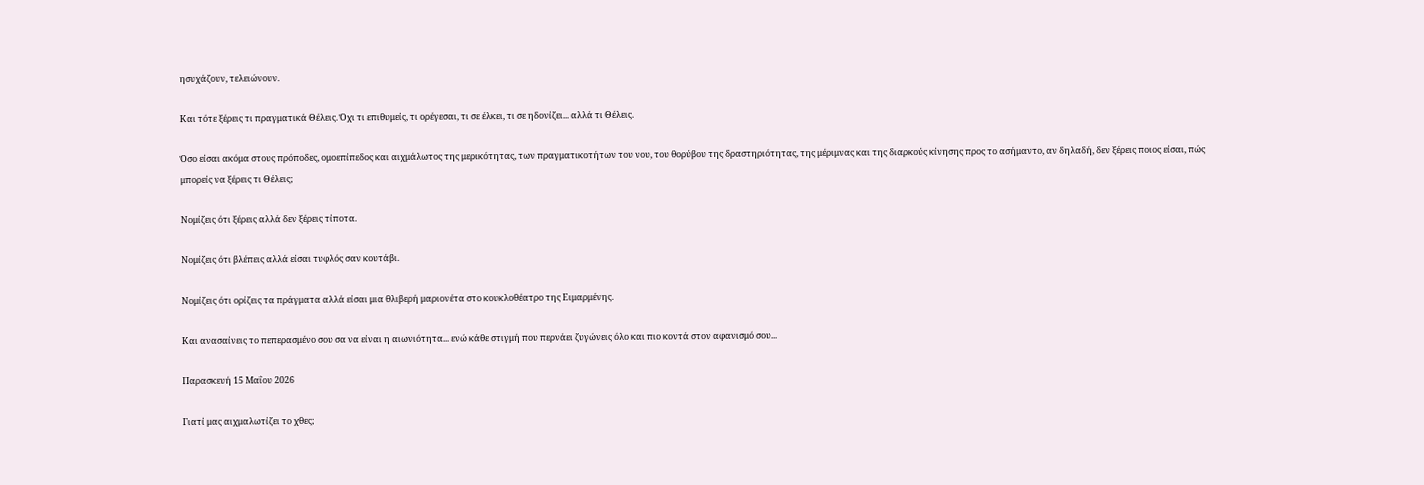ησυχάζουν, τελειώνουν.

Και τότε ξέρεις τι πραγματικά Θέλεις. Όχι τι επιθυμείς, τι ορέγεσαι, τι σε έλκει, τι σε ηδονίζει... αλλά τι Θέλεις.

Όσο είσαι ακόμα στους πρόποδες, ομοεπίπεδος και αιχμάλωτος της μερικότητας, των πραγματικοτήτων του νου, του θορύβου της δραστηριότητας, της μέριμνας και της διαρκούς κίνησης προς το ασήμαντο, αν δηλαδή, δεν ξέρεις ποιος είσαι, πώς μπορείς να ξέρεις τι Θέλεις;

Νομίζεις ότι ξέρεις αλλά δεν ξέρεις τίποτα.

Νομίζεις ότι βλέπεις αλλά είσαι τυφλός σαν κουτάβι.

Νομίζεις ότι ορίζεις τα πράγματα αλλά είσαι μια θλιβερή μαριονέτα στο κουκλοθέατρο της Ειμαρμένης.

Και ανασαίνεις το πεπερασμένο σου σα να είναι η αιωνιότητα... ενώ κάθε στιγμή που περνάει ζυγώνεις όλο και πιο κοντά στον αφανισμό σου...

Παρασκευή 15 Μαΐου 2026

Γιατί μας αιχμαλωτίζει το χθες;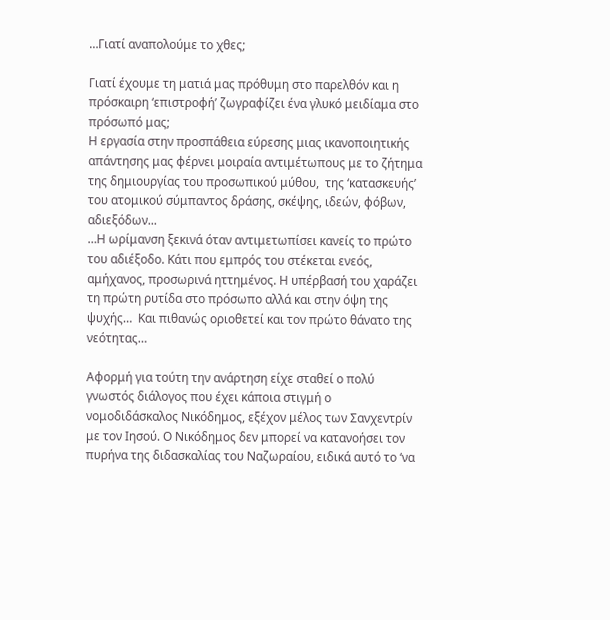…Γιατί αναπολούμε το χθες;

Γιατί έχουμε τη ματιά μας πρόθυμη στο παρελθόν και η πρόσκαιρη ‘επιστροφή’ ζωγραφίζει ένα γλυκό μειδίαμα στο πρόσωπό μας;
Η εργασία στην προσπάθεια εύρεσης μιας ικανοποιητικής απάντησης μας φέρνει μοιραία αντιμέτωπους με το ζήτημα της δημιουργίας του προσωπικού μύθου,  της ‘κατασκευής’ του ατομικού σύμπαντος δράσης, σκέψης, ιδεών, φόβων, αδιεξόδων...
…Η ωρίμανση ξεκινά όταν αντιμετωπίσει κανείς το πρώτο του αδιέξοδο. Κάτι που εμπρός του στέκεται ενεός, αμήχανος, προσωρινά ηττημένος. Η υπέρβασή του χαράζει τη πρώτη ρυτίδα στο πρόσωπο αλλά και στην όψη της ψυχής…  Και πιθανώς οριοθετεί και τον πρώτο θάνατο της νεότητας…

Αφορμή για τούτη την ανάρτηση είχε σταθεί ο πολύ γνωστός διάλογος που έχει κάποια στιγμή ο νομοδιδάσκαλος Νικόδημος, εξέχον μέλος των Σανχεντρίν με τον Ιησού. Ο Νικόδημος δεν μπορεί να κατανοήσει τον πυρήνα της διδασκαλίας του Ναζωραίου, ειδικά αυτό το ‘να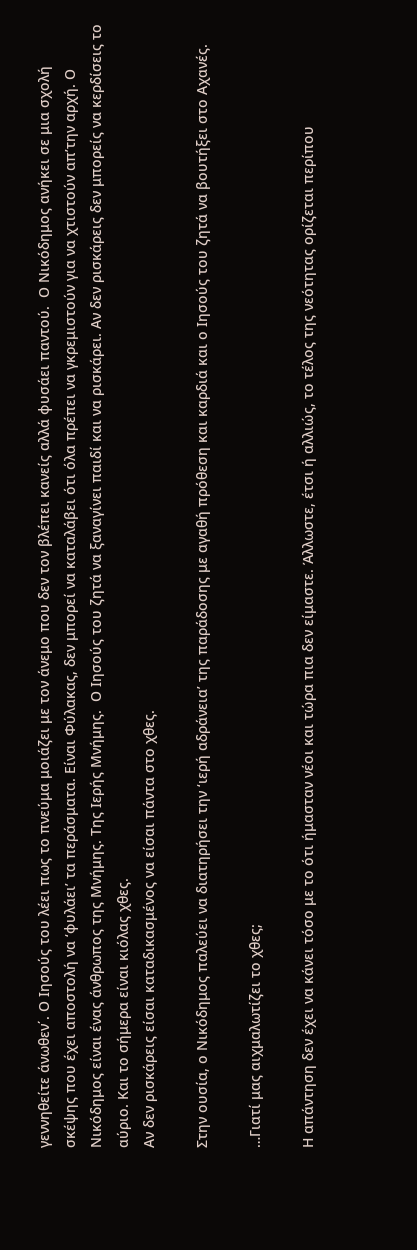γεννηθείτε άνωθεν΄. Ο Ιησούς του λέει πως το πνεύμα μοιάζει με τον άνεμο που δεν τον βλέπει κανείς αλλά φυσάει παντού.  Ο Νικόδημος ανήκει σε μια σχολή σκέψης που έχει αποστολή να ‘φυλάει’ τα περάσματα. Είναι Φύλακας, δεν μπορεί να καταλάβει ότι όλα πρέπει να γκρεμιστούν για να χτιστούν απ’την αρχή. Ο Νικόδημος είναι ένας άνθρωπος της Μνήμης. Της Ιερής Μνήμης.  Ο Ιησούς του ζητά να ξαναγίνει παιδί και να ρισκάρει. Αν δεν ρισκάρεις δεν μπορείς να κερδίσεις το αύριο. Και το σήμερα είναι κιόλας χθες.
Αν δεν ρισκάρεις είσαι καταδικασμένος να είσαι πάντα στο χθες.

Στην ουσία, ο Νικόδημος παλεύει να διατηρήσει την ‘ιερή αδράνεια’ της παράδοσης με αγαθή πρόθεση και καρδιά και ο Ιησούς του ζητά να βουτήξει στο Αχανές.

…Γιατί μας αιχμαλωτίζει το χθες;

Η απάντηση δεν έχει να κάνει τόσο με το ότι ήμασταν νέοι και τώρα πια δεν είμαστε. Άλλωστε, έτσι ή αλλιώς, το τέλος της νεότητας ορίζεται περίπου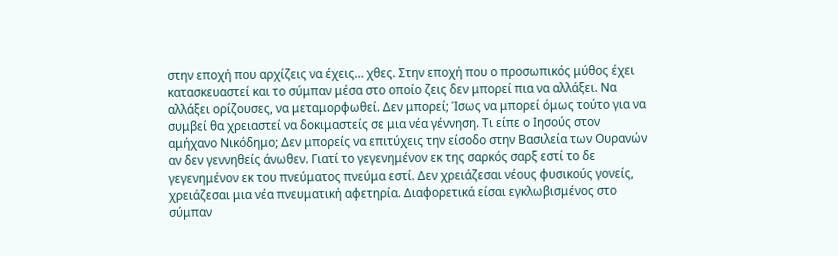στην εποχή που αρχίζεις να έχεις… χθες. Στην εποχή που ο προσωπικός μύθος έχει κατασκευαστεί και το σύμπαν μέσα στο οποίο ζεις δεν μπορεί πια να αλλάξει. Να αλλάξει ορίζουσες, να μεταμορφωθεί. Δεν μπορεί; Ίσως να μπορεί όμως τούτο για να συμβεί θα χρειαστεί να δοκιμαστείς σε μια νέα γέννηση. Τι είπε ο Ιησούς στον αμήχανο Νικόδημο; Δεν μπορείς να επιτύχεις την είσοδο στην Βασιλεία των Ουρανών αν δεν γεννηθείς άνωθεν. Γιατί το γεγενημένον εκ της σαρκός σαρξ εστί το δε γεγενημένον εκ του πνεύματος πνεύμα εστί. Δεν χρειάζεσαι νέους φυσικούς γονείς, χρειάζεσαι μια νέα πνευματική αφετηρία. Διαφορετικά είσαι εγκλωβισμένος στο σύμπαν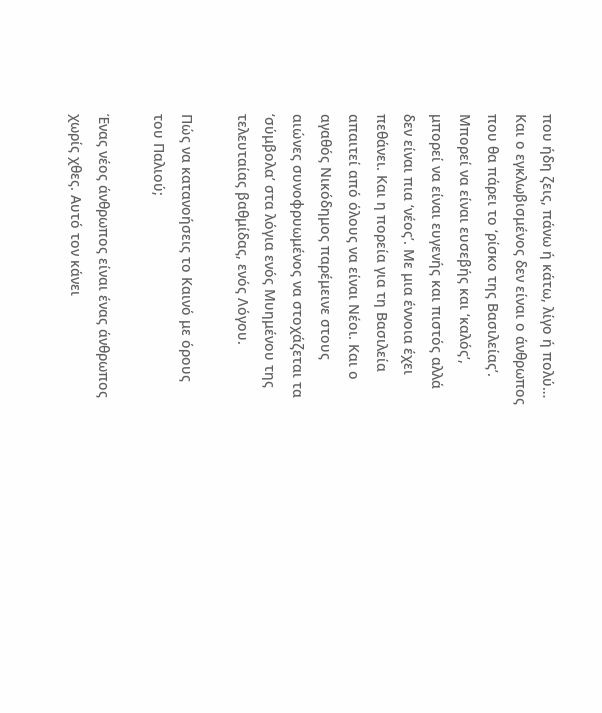που ήδη ζεις, πάνω ή κάτω, λίγο ή πολύ… Και ο εγκλωβισμένος δεν είναι ο άνθρωπος που θα πάρει το ‘ρίσκο της Βασιλείας’. Μπορεί να είναι ευσεβής και ‘καλός’, μπορεί να είναι ευγενής και πιστός αλλά δεν είναι πια ‘νέος’. Με μια έννοια έχει πεθάνει. Και η πορεία για τη Βασιλεία απαιτεί από όλους να είναι Νέοι. Και ο αγαθός Νικόδημος παρέμεινε στους αιώνες συνοφρυωμένος να στοχάζεται τα ‘σύμβολα’ στα λόγια ενός Μυημένου της τελευταίας βαθμίδας, ενός Λόγου.

Πώς να κατανοήσεις το Καινό με όρους του Παλιού;

Ένας νέος άνθρωπος είναι ένας άνθρωπος χωρίς χθες. Αυτό τον κάνει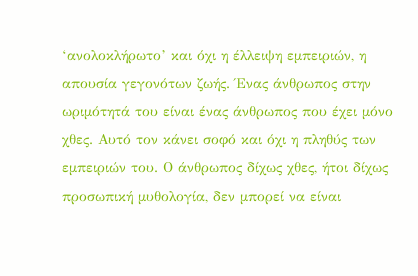‘ανολοκλήρωτο’ και όχι η έλλειψη εμπειριών, η απουσία γεγονότων ζωής. Ένας άνθρωπος στην ωριμότητά του είναι ένας άνθρωπος που έχει μόνο χθες. Αυτό τον κάνει σοφό και όχι η πληθύς των εμπειριών του. Ο άνθρωπος δίχως χθες, ήτοι δίχως προσωπική μυθολογία, δεν μπορεί να είναι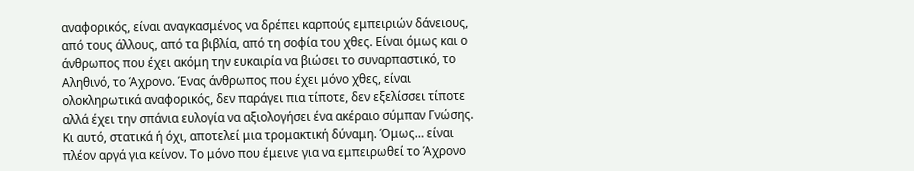αναφορικός, είναι αναγκασμένος να δρέπει καρπούς εμπειριών δάνειους, από τους άλλους, από τα βιβλία, από τη σοφία του χθες. Είναι όμως και ο άνθρωπος που έχει ακόμη την ευκαιρία να βιώσει το συναρπαστικό, το Αληθινό, το Άχρονο. Ένας άνθρωπος που έχει μόνο χθες, είναι ολοκληρωτικά αναφορικός, δεν παράγει πια τίποτε, δεν εξελίσσει τίποτε αλλά έχει την σπάνια ευλογία να αξιολογήσει ένα ακέραιο σύμπαν Γνώσης. Κι αυτό, στατικά ή όχι, αποτελεί μια τρομακτική δύναμη. Όμως… είναι πλέον αργά για κείνον. Το μόνο που έμεινε για να εμπειρωθεί το Άχρονο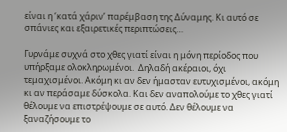είναι η ‘κατά χάριν’ παρέμβαση της Δύναμης. Κι αυτό σε σπάνιες και εξαιρετικές περιπτώσεις…

Γυρνάμε συχνά στο χθες γιατί είναι η μόνη περίοδος που υπήρξαμε ολοκληρωμένοι.  Δηλαδή ακέραιοι, όχι τεμαχισμένοι. Ακόμη κι αν δεν ήμασταν ευτυχισμένοι, ακόμη κι αν περάσαμε δύσκολα. Και δεν αναπολούμε το χθες γιατί θέλουμε να επιστρέψουμε σε αυτό. Δεν θέλουμε να ξαναζήσουμε το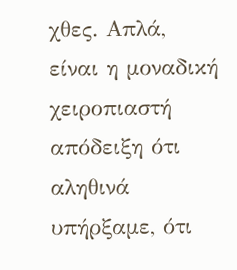χθες. Απλά, είναι η μοναδική χειροπιαστή απόδειξη ότι αληθινά υπήρξαμε, ότι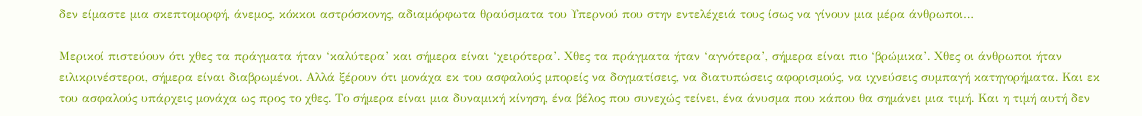δεν είμαστε μια σκεπτομορφή, άνεμος, κόκκοι αστρόσκονης, αδιαμόρφωτα θραύσματα του Υπερνού που στην εντελέχειά τους ίσως να γίνουν μια μέρα άνθρωποι…

Μερικοί πιστεύουν ότι χθες τα πράγματα ήταν ‘καλύτερα’ και σήμερα είναι ‘χειρότερα’. Χθες τα πράγματα ήταν ‘αγνότερα’, σήμερα είναι πιο ‘βρώμικα’. Χθες οι άνθρωποι ήταν ειλικρινέστεροι, σήμερα είναι διαβρωμένοι. Αλλά ξέρουν ότι μονάχα εκ του ασφαλούς μπορείς να δογματίσεις, να διατυπώσεις αφορισμούς, να ιχνεύσεις συμπαγή κατηγορήματα. Και εκ του ασφαλούς υπάρχεις μονάχα ως προς το χθες. Το σήμερα είναι μια δυναμική κίνηση, ένα βέλος που συνεχώς τείνει, ένα άνυσμα που κάπου θα σημάνει μια τιμή. Και η τιμή αυτή δεν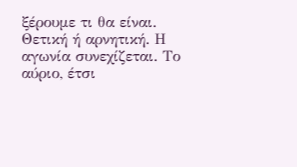ξέρουμε τι θα είναι. Θετική ή αρνητική. Η αγωνία συνεχίζεται. Το αύριο, έτσι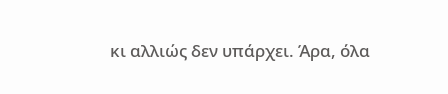κι αλλιώς δεν υπάρχει. Άρα, όλα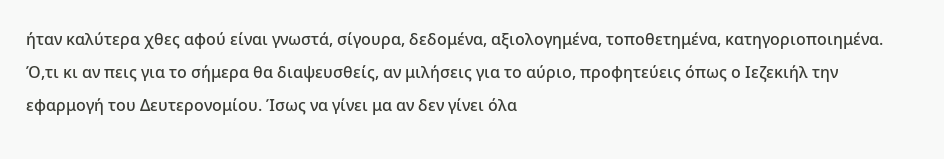ήταν καλύτερα χθες αφού είναι γνωστά, σίγουρα, δεδομένα, αξιολογημένα, τοποθετημένα, κατηγοριοποιημένα. Ό,τι κι αν πεις για το σήμερα θα διαψευσθείς, αν μιλήσεις για το αύριο, προφητεύεις όπως ο Ιεζεκιήλ την εφαρμογή του Δευτερονομίου. Ίσως να γίνει μα αν δεν γίνει όλα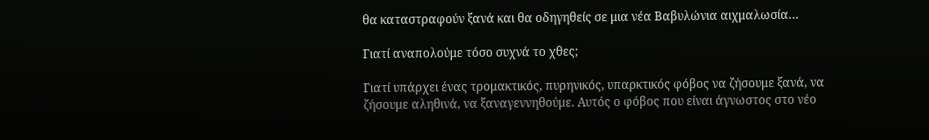θα καταστραφούν ξανά και θα οδηγηθείς σε μια νέα Βαβυλώνια αιχμαλωσία…

Γιατί αναπολούμε τόσο συχνά το χθες;

Γιατί υπάρχει ένας τρομακτικός, πυρηνικός, υπαρκτικός φόβος να ζήσουμε ξανά, να ζήσουμε αληθινά, να ξαναγεννηθούμε. Αυτός ο φόβος που είναι άγνωστος στο νέο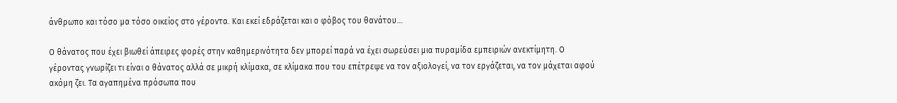άνθρωπο και τόσο μα τόσο οικείος στο γέροντα. Και εκεί εδράζεται και ο φόβος του θανάτου…

Ο θάνατος που έχει βιωθεί άπειρες φορές στην καθημερινότητα δεν μπορεί παρά να έχει σωρεύσει μια πυραμίδα εμπειριών ανεκτίμητη. Ο γέροντας γνωρίζει τι είναι ο θάνατος αλλά σε μικρή κλίμακα, σε κλίμακα που του επέτρεψε να τον αξιολογεί, να τον εργάζεται, να τον μάχεται αφού ακόμη ζει. Τα αγαπημένα πρόσωπα που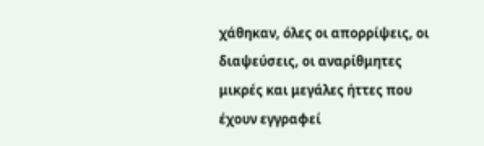χάθηκαν, όλες οι απορρίψεις, οι διαψεύσεις, οι αναρίθμητες μικρές και μεγάλες ήττες που έχουν εγγραφεί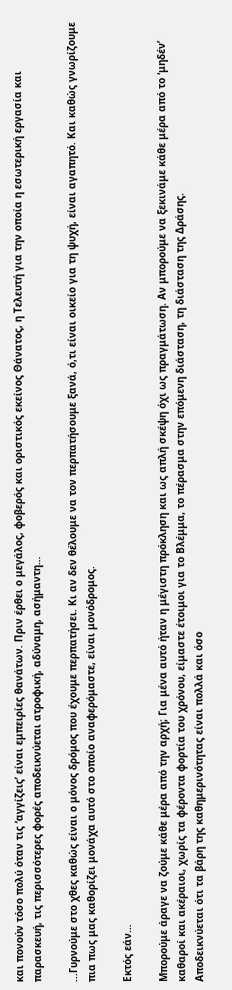και πονούν τόσο πολύ όταν τις ‘αγγίζεις’ είναι εμπειρίες θανάτων. Πριν έρθει ο μεγάλος, φοβερός και οριστικός εκείνος Θάνατος, η Τελευτή για την οποία η εσωτερική εργασία και παρασκευή, τις περισσότερες φορές αποδεικνύεται ατροφική, αδύναμη, ασήμαντη…

...Γυρνούμε στο χθες καθώς είναι ο μόνος δρόμος που έχουμε περπατήσει. Κι αν δεν θέλουμε να τον περπατήσουμε ξανά, ό,τι είναι οικείο για τη ψυχή, είναι αγαπητό. Και καθώς γνωρίζουμε πια πως μας καθορίζει μονάχα αυτό στο οποίο αναφερόμαστε, είναι μονόδρομος.

Εκτός εάν…

Μπορούμε άραγε να ζούμε κάθε μέρα από την αρχή; Για μένα αυτό ήταν η μέγιστη πρόκληση και ως απλή σκέψη όχι ως πραγμάτωση. Αν μπορούμε να ξεκινάμε κάθε μέρα από το ‘μηδέν’ καθαροί και ακέραιοι, χωρίς τα φέροντα φορτία του χρόνου, είμαστε έτοιμοι για το Βλέμμα, το πέρασμα στην επόμενη διάσταση, τη διάσταση της Δράσης.
Αποδεικνύεται ότι τα βάρη της καθημερινότητας είναι πολλά και όσο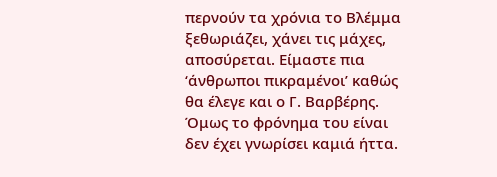περνούν τα χρόνια το Βλέμμα ξεθωριάζει, χάνει τις μάχες, αποσύρεται. Είμαστε πια ‘άνθρωποι πικραμένοι’ καθώς θα έλεγε και ο Γ. Βαρβέρης.
Όμως το φρόνημα του είναι δεν έχει γνωρίσει καμιά ήττα.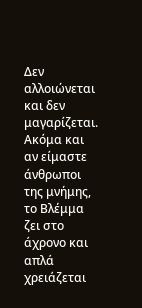Δεν αλλοιώνεται και δεν μαγαρίζεται. Ακόμα και αν είμαστε άνθρωποι της μνήμης, το Βλέμμα ζει στο άχρονο και απλά χρειάζεται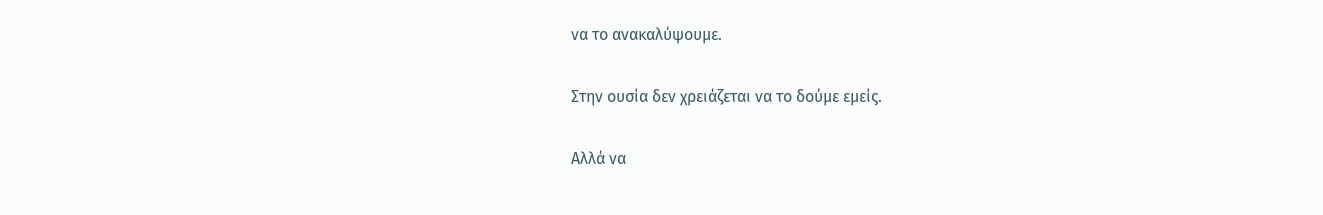να το ανακαλύψουμε.

Στην ουσία δεν χρειάζεται να το δούμε εμείς.

Αλλά να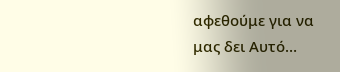αφεθούμε για να μας δει Αυτό…